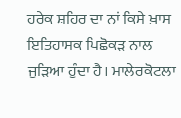ਹਰੇਕ ਸ਼ਹਿਰ ਦਾ ਨਾਂ ਕਿਸੇ ਖ਼ਾਸ ਇਤਿਹਾਸਕ ਪਿਛੋਕੜ ਨਾਲ ਜੁੜਿਆ ਹੁੰਦਾ ਹੈ। ਮਾਲੇਰਕੋਟਲਾ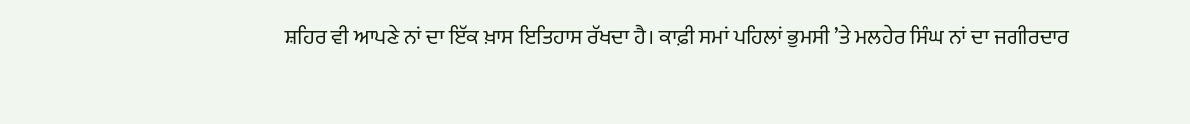ਸ਼ਹਿਰ ਵੀ ਆਪਣੇ ਨਾਂ ਦਾ ਇੱਕ ਖ਼ਾਸ ਇਤਿਹਾਸ ਰੱਖਦਾ ਹੈ। ਕਾਫ਼ੀ ਸਮਾਂ ਪਹਿਲਾਂ ਭੁਮਸੀ ’ਤੇ ਮਲਹੇਰ ਸਿੰਘ ਨਾਂ ਦਾ ਜਗੀਰਦਾਰ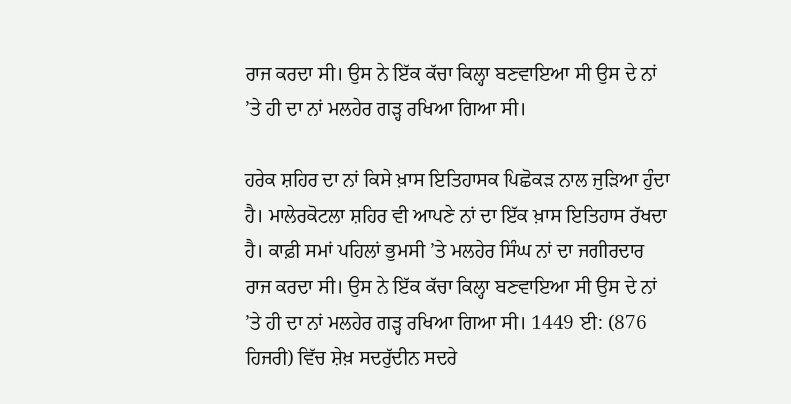ਰਾਜ ਕਰਦਾ ਸੀ। ਉਸ ਨੇ ਇੱਕ ਕੱਚਾ ਕਿਲ੍ਹਾ ਬਣਵਾਇਆ ਸੀ ਉਸ ਦੇ ਨਾਂ ’ਤੇ ਹੀ ਦਾ ਨਾਂ ਮਲਹੇਰ ਗੜ੍ਹ ਰਖਿਆ ਗਿਆ ਸੀ।

ਹਰੇਕ ਸ਼ਹਿਰ ਦਾ ਨਾਂ ਕਿਸੇ ਖ਼ਾਸ ਇਤਿਹਾਸਕ ਪਿਛੋਕੜ ਨਾਲ ਜੁੜਿਆ ਹੁੰਦਾ ਹੈ। ਮਾਲੇਰਕੋਟਲਾ ਸ਼ਹਿਰ ਵੀ ਆਪਣੇ ਨਾਂ ਦਾ ਇੱਕ ਖ਼ਾਸ ਇਤਿਹਾਸ ਰੱਖਦਾ ਹੈ। ਕਾਫ਼ੀ ਸਮਾਂ ਪਹਿਲਾਂ ਭੁਮਸੀ ’ਤੇ ਮਲਹੇਰ ਸਿੰਘ ਨਾਂ ਦਾ ਜਗੀਰਦਾਰ ਰਾਜ ਕਰਦਾ ਸੀ। ਉਸ ਨੇ ਇੱਕ ਕੱਚਾ ਕਿਲ੍ਹਾ ਬਣਵਾਇਆ ਸੀ ਉਸ ਦੇ ਨਾਂ ’ਤੇ ਹੀ ਦਾ ਨਾਂ ਮਲਹੇਰ ਗੜ੍ਹ ਰਖਿਆ ਗਿਆ ਸੀ। 1449 ਈ: (876 ਹਿਜਰੀ) ਵਿੱਚ ਸ਼ੇਖ਼ ਸਦਰੁੱਦੀਨ ਸਦਰੇ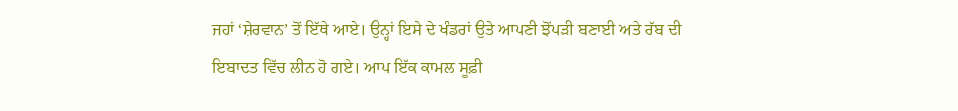ਜਹਾਂ ‘ਸ਼ੇਰਵਾਨ’ ਤੋਂ ਇੱਥੇ ਆਏ। ਉਨ੍ਹਾਂ ਇਸੇ ਦੇ ਖੰਡਰਾਂ ਉਤੇ ਆਪਣੀ ਝੋਂਪੜੀ ਬਣਾਈ ਅਤੇ ਰੱਬ ਦੀ ਇਬਾਦਤ ਵਿੱਚ ਲੀਨ ਹੋ ਗਏ। ਆਪ ਇੱਕ ਕਾਮਲ ਸੂਫ਼ੀ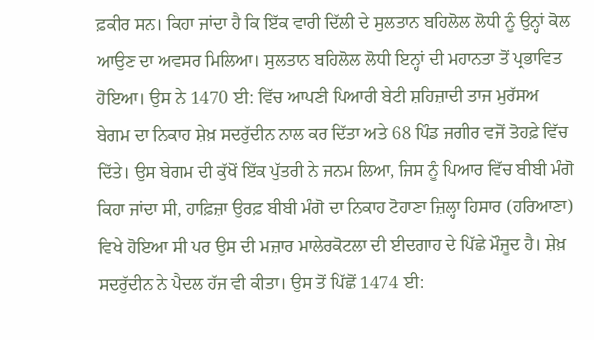ਫ਼ਕੀਰ ਸਨ। ਕਿਹਾ ਜਾਂਦਾ ਹੈ ਕਿ ਇੱਕ ਵਾਰੀ ਦਿੱਲੀ ਦੇ ਸੁਲਤਾਨ ਬਹਿਲੋਲ ਲੋਧੀ ਨੂੰ ਉਨ੍ਹਾਂ ਕੋਲ ਆਉਣ ਦਾ ਅਵਸਰ ਮਿਲਿਆ। ਸੁਲਤਾਨ ਬਹਿਲੋਲ ਲੋਧੀ ਇਨ੍ਹਾਂ ਦੀ ਮਹਾਨਤਾ ਤੋਂ ਪ੍ਰਭਾਵਿਤ ਹੋਇਆ। ਉਸ ਨੇ 1470 ਈ: ਵਿੱਚ ਆਪਣੀ ਪਿਆਰੀ ਬੇਟੀ ਸ਼ਹਿਜ਼ਾਦੀ ਤਾਜ ਮੁਰੱਸਅ ਬੇਗਮ ਦਾ ਨਿਕਾਹ ਸ਼ੇਖ਼ ਸਦਰੁੱਦੀਨ ਨਾਲ ਕਰ ਦਿੱਤਾ ਅਤੇ 68 ਪਿੰਡ ਜਗੀਰ ਵਜੋਂ ਤੋਹਫ਼ੇ ਵਿੱਚ ਦਿੱਤੇ। ਉਸ ਬੇਗਮ ਦੀ ਕੁੱਖੋਂ ਇੱਕ ਪੁੱਤਰੀ ਨੇ ਜਨਮ ਲਿਆ, ਜਿਸ ਨੂੰ ਪਿਆਰ ਵਿੱਚ ਬੀਬੀ ਮੰਗੋ ਕਿਹਾ ਜਾਂਦਾ ਸੀ, ਹਾਫ਼ਿਜ਼ਾ ਉਰਫ਼ ਬੀਬੀ ਮੰਗੋ ਦਾ ਨਿਕਾਹ ਟੋਹਾਣਾ ਜ਼ਿਲ੍ਹਾ ਹਿਸਾਰ (ਹਰਿਆਣਾ) ਵਿਖੇ ਹੋਇਆ ਸੀ ਪਰ ਉਸ ਦੀ ਮਜ਼ਾਰ ਮਾਲੇਰਕੋਟਲਾ ਦੀ ਈਦਗਾਹ ਦੇ ਪਿੱਛੇ ਮੌਜੂਦ ਹੈ। ਸ਼ੇਖ਼ ਸਦਰੁੱਦੀਨ ਨੇ ਪੈਦਲ ਹੱਜ ਵੀ ਕੀਤਾ। ਉਸ ਤੋਂ ਪਿੱਛੋਂ 1474 ਈ: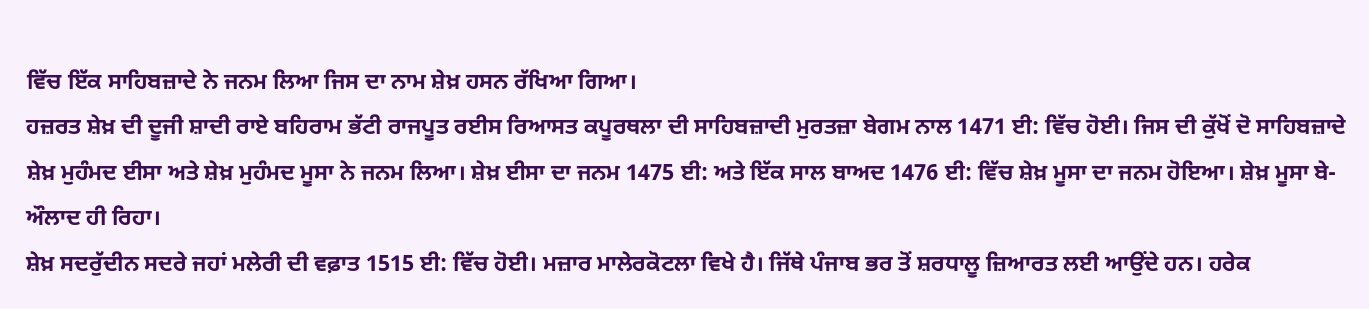ਵਿੱਚ ਇੱਕ ਸਾਹਿਬਜ਼ਾਦੇ ਨੇ ਜਨਮ ਲਿਆ ਜਿਸ ਦਾ ਨਾਮ ਸ਼ੇਖ਼ ਹਸਨ ਰੱਖਿਆ ਗਿਆ।
ਹਜ਼ਰਤ ਸ਼ੇਖ਼ ਦੀ ਦੂਜੀ ਸ਼ਾਦੀ ਰਾਏ ਬਹਿਰਾਮ ਭੱਟੀ ਰਾਜਪੂਤ ਰਈਸ ਰਿਆਸਤ ਕਪੂਰਥਲਾ ਦੀ ਸਾਹਿਬਜ਼ਾਦੀ ਮੁਰਤਜ਼ਾ ਬੇਗਮ ਨਾਲ 1471 ਈ: ਵਿੱਚ ਹੋਈ। ਜਿਸ ਦੀ ਕੁੱਖੋਂ ਦੋ ਸਾਹਿਬਜ਼ਾਦੇ ਸ਼ੇਖ਼ ਮੁਹੰਮਦ ਈਸਾ ਅਤੇ ਸ਼ੇਖ਼ ਮੁਹੰਮਦ ਮੂਸਾ ਨੇ ਜਨਮ ਲਿਆ। ਸ਼ੇਖ਼ ਈਸਾ ਦਾ ਜਨਮ 1475 ਈ: ਅਤੇ ਇੱਕ ਸਾਲ ਬਾਅਦ 1476 ਈ: ਵਿੱਚ ਸ਼ੇਖ਼ ਮੂਸਾ ਦਾ ਜਨਮ ਹੋਇਆ। ਸ਼ੇਖ਼ ਮੂਸਾ ਬੇ-ਔਲਾਦ ਹੀ ਰਿਹਾ।
ਸ਼ੇਖ਼ ਸਦਰੁੱਦੀਨ ਸਦਰੇ ਜਹਾਂ ਮਲੇਰੀ ਦੀ ਵਫ਼ਾਤ 1515 ਈ: ਵਿੱਚ ਹੋਈ। ਮਜ਼ਾਰ ਮਾਲੇਰਕੋਟਲਾ ਵਿਖੇ ਹੈ। ਜਿੱਥੇ ਪੰਜਾਬ ਭਰ ਤੋਂ ਸ਼ਰਧਾਲੂ ਜ਼ਿਆਰਤ ਲਈ ਆਉਂਦੇ ਹਨ। ਹਰੇਕ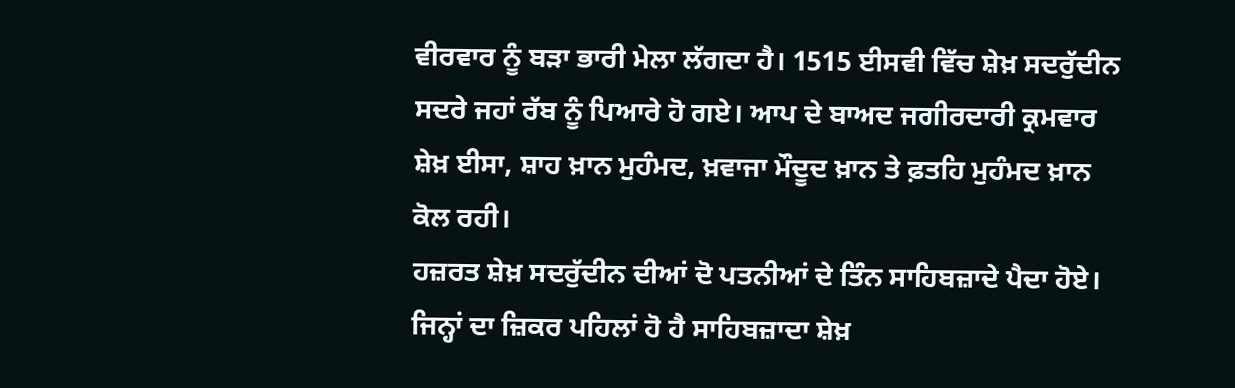ਵੀਰਵਾਰ ਨੂੰ ਬੜਾ ਭਾਰੀ ਮੇਲਾ ਲੱਗਦਾ ਹੈ। 1515 ਈਸਵੀ ਵਿੱਚ ਸ਼ੇਖ਼ ਸਦਰੁੱਦੀਨ ਸਦਰੇ ਜਹਾਂ ਰੱਬ ਨੂੰ ਪਿਆਰੇ ਹੋ ਗਏ। ਆਪ ਦੇ ਬਾਅਦ ਜਗੀਰਦਾਰੀ ਕ੍ਰਮਵਾਰ ਸ਼ੇਖ਼ ਈਸਾ, ਸ਼ਾਹ ਖ਼ਾਨ ਮੁਹੰਮਦ, ਖ਼ਵਾਜਾ ਮੌਦੂਦ ਖ਼ਾਨ ਤੇ ਫ਼ਤਹਿ ਮੁਹੰਮਦ ਖ਼ਾਨ ਕੋਲ ਰਹੀ।
ਹਜ਼ਰਤ ਸ਼ੇਖ਼ ਸਦਰੁੱਦੀਨ ਦੀਆਂ ਦੋ ਪਤਨੀਆਂ ਦੇ ਤਿੰਨ ਸਾਹਿਬਜ਼ਾਦੇ ਪੈਦਾ ਹੋਏ। ਜਿਨ੍ਹਾਂ ਦਾ ਜ਼ਿਕਰ ਪਹਿਲਾਂ ਹੋ ਹੈ ਸਾਹਿਬਜ਼ਾਦਾ ਸ਼ੇਖ਼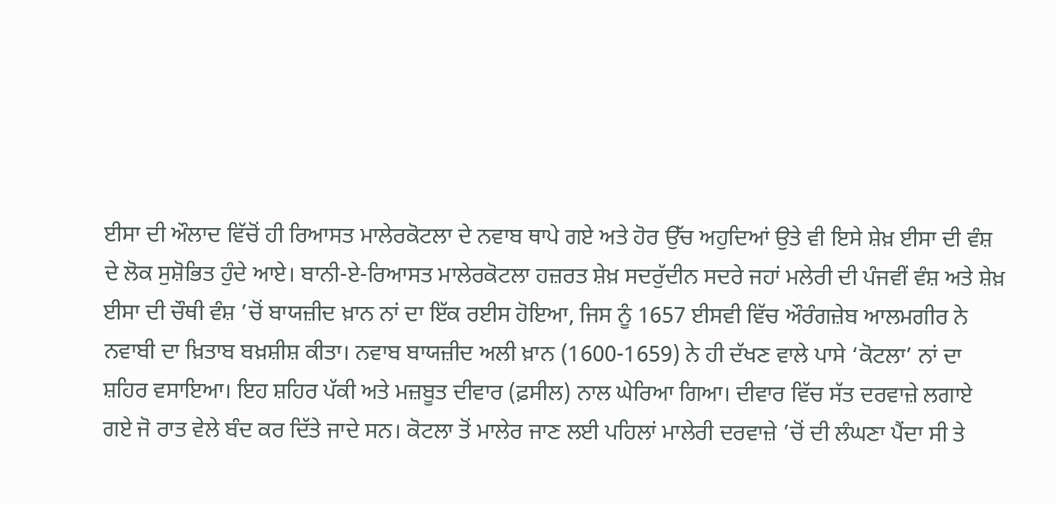ਈਸਾ ਦੀ ਔਲਾਦ ਵਿੱਚੋਂ ਹੀ ਰਿਆਸਤ ਮਾਲੇਰਕੋਟਲਾ ਦੇ ਨਵਾਬ ਥਾਪੇ ਗਏ ਅਤੇ ਹੋਰ ਉੱਚ ਅਹੁਦਿਆਂ ਉਤੇ ਵੀ ਇਸੇ ਸ਼ੇਖ਼ ਈਸਾ ਦੀ ਵੰਸ਼ ਦੇ ਲੋਕ ਸੁਸ਼ੋਭਿਤ ਹੁੰਦੇ ਆਏ। ਬਾਨੀ-ਏ-ਰਿਆਸਤ ਮਾਲੇਰਕੋਟਲਾ ਹਜ਼ਰਤ ਸ਼ੇਖ਼ ਸਦਰੁੱਦੀਨ ਸਦਰੇ ਜਹਾਂ ਮਲੇਰੀ ਦੀ ਪੰਜਵੀਂ ਵੰਸ਼ ਅਤੇ ਸ਼ੇਖ਼ ਈਸਾ ਦੀ ਚੌਥੀ ਵੰਸ਼ ’ਚੋਂ ਬਾਯਜ਼ੀਦ ਖ਼ਾਨ ਨਾਂ ਦਾ ਇੱਕ ਰਈਸ ਹੋਇਆ, ਜਿਸ ਨੂੰ 1657 ਈਸਵੀ ਵਿੱਚ ਔਰੰਗਜ਼ੇਬ ਆਲਮਗੀਰ ਨੇ ਨਵਾਬੀ ਦਾ ਖ਼ਿਤਾਬ ਬਖ਼ਸ਼ੀਸ਼ ਕੀਤਾ। ਨਵਾਬ ਬਾਯਜ਼ੀਦ ਅਲੀ ਖ਼ਾਨ (1600-1659) ਨੇ ਹੀ ਦੱਖਣ ਵਾਲੇ ਪਾਸੇ ‘ਕੋਟਲਾ’ ਨਾਂ ਦਾ ਸ਼ਹਿਰ ਵਸਾਇਆ। ਇਹ ਸ਼ਹਿਰ ਪੱਕੀ ਅਤੇ ਮਜ਼ਬੂਤ ਦੀਵਾਰ (ਫ਼ਸੀਲ) ਨਾਲ ਘੇਰਿਆ ਗਿਆ। ਦੀਵਾਰ ਵਿੱਚ ਸੱਤ ਦਰਵਾਜ਼ੇ ਲਗਾਏ ਗਏ ਜੋ ਰਾਤ ਵੇਲੇ ਬੰਦ ਕਰ ਦਿੱਤੇ ਜਾਦੇ ਸਨ। ਕੋਟਲਾ ਤੋਂ ਮਾਲੇਰ ਜਾਣ ਲਈ ਪਹਿਲਾਂ ਮਾਲੇਰੀ ਦਰਵਾਜ਼ੇ ’ਚੋਂ ਦੀ ਲੰਘਣਾ ਪੈਂਦਾ ਸੀ ਤੇ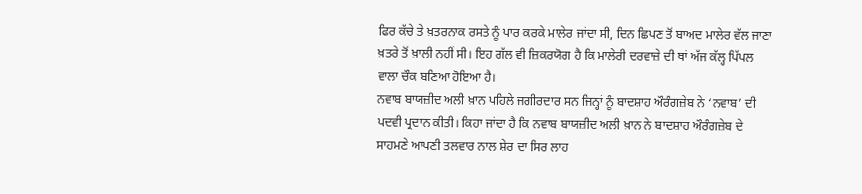ਫਿਰ ਕੱਚੇ ਤੇ ਖ਼ਤਰਨਾਕ ਰਸਤੇ ਨੂੰ ਪਾਰ ਕਰਕੇ ਮਾਲੇਰ ਜਾਂਦਾ ਸੀ, ਦਿਨ ਛਿਪਣ ਤੋਂ ਬਾਅਦ ਮਾਲੇਰ ਵੱਲ ਜਾਣਾ ਖ਼ਤਰੇ ਤੋਂ ਖ਼ਾਲੀ ਨਹੀਂ ਸੀ। ਇਹ ਗੱਲ ਵੀ ਜ਼ਿਕਰਯੋਗ ਹੈ ਕਿ ਮਾਲੇਰੀ ਦਰਵਾਜ਼ੇ ਦੀ ਥਾਂ ਅੱਜ ਕੱਲ੍ਹ ਪਿੱਪਲ ਵਾਲਾ ਚੌਕ ਬਣਿਆ ਹੋਇਆ ਹੈ।
ਨਵਾਬ ਬਾਯਜ਼ੀਦ ਅਲੀ ਖ਼ਾਨ ਪਹਿਲੇ ਜਗੀਰਦਾਰ ਸਨ ਜਿਨ੍ਹਾਂ ਨੂੰ ਬਾਦਸ਼ਾਹ ਔਰੰਗਜ਼ੇਬ ਨੇ ‘ਨਵਾਬ’ ਦੀ ਪਦਵੀ ਪ੍ਰਦਾਨ ਕੀਤੀ। ਕਿਹਾ ਜਾਂਦਾ ਹੈ ਕਿ ਨਵਾਬ ਬਾਯਜ਼ੀਦ ਅਲੀ ਖ਼ਾਨ ਨੇ ਬਾਦਸ਼ਾਹ ਔਰੰਗਜ਼ੇਬ ਦੇ ਸਾਹਮਣੇ ਆਪਣੀ ਤਲਵਾਰ ਨਾਲ ਸ਼ੇਰ ਦਾ ਸਿਰ ਲਾਹ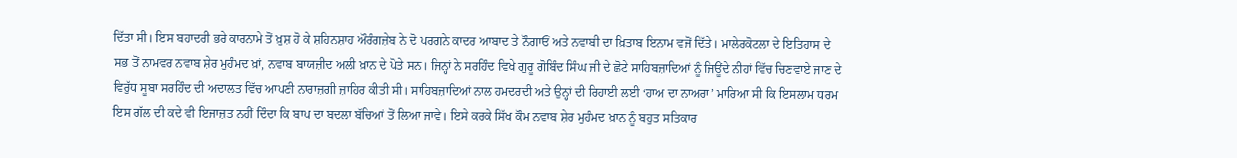ਦਿੱਤਾ ਸੀ। ਇਸ ਬਹਾਦਰੀ ਭਰੇ ਕਾਰਨਾਮੇ ਤੋਂ ਖ਼ੁਸ਼ ਹੋ ਕੇ ਸ਼ਹਿਨਸ਼ਾਹ ਔਰੰਗਜ਼ੇਬ ਨੇ ਦੋ ਪਰਗਨੇ ਕਾਦਰ ਆਬਾਦ ਤੇ ਨੌਗਾਓਂ ਅਤੇ ਨਵਾਬੀ ਦਾ ਖ਼ਿਤਾਬ ਇਨਾਮ ਵਜੋਂ ਦਿੱਤੇ। ਮਾਲੇਰਕੋਟਲਾ ਦੇ ਇਤਿਹਾਸ ਦੇ ਸਭ ਤੋਂ ਨਾਮਵਰ ਨਵਾਬ ਸ਼ੇਰ ਮੁਹੰਮਦ ਖ਼ਾਂ, ਨਵਾਬ ਬਾਯਜ਼ੀਦ ਅਲੀ ਖ਼ਾਨ ਦੇ ਪੋਤੇ ਸਨ। ਜਿਨ੍ਹਾਂ ਨੇ ਸਰਹਿੰਦ ਵਿਖੇ ਗੁਰੂ ਗੋਬਿੰਦ ਸਿੰਘ ਜੀ ਦੇ ਛੋਟੇ ਸਾਹਿਬਜ਼ਾਦਿਆਂ ਨੂੰ ਜਿਊਂਦੇ ਨੀਹਾਂ ਵਿੱਚ ਚਿਣਵਾਏ ਜਾਣ ਦੇ ਵਿਰੁੱਧ ਸੂਬਾ ਸਰਹਿੰਦ ਦੀ ਅਦਾਲਤ ਵਿੱਚ ਆਪਣੀ ਨਾਰਾਜ਼ਗੀ ਜ਼ਾਹਿਰ ਕੀਤੀ ਸੀ। ਸਾਹਿਬਜ਼ਾਦਿਆਂ ਨਾਲ ਹਮਦਰਦੀ ਅਤੇ ਉਨ੍ਹਾਂ ਦੀ ਰਿਹਾਈ ਲਈ ‘ਹਾਅ ਦਾ ਨਾਅਰਾ’ ਮਾਰਿਆ ਸੀ ਕਿ ਇਸਲਾਮ ਧਰਮ ਇਸ ਗੱਲ ਦੀ ਕਦੇ ਵੀ ਇਜਾਜ਼ਤ ਨਹੀਂ ਦਿੰਦਾ ਕਿ ਬਾਪ ਦਾ ਬਦਲਾ ਬੱਚਿਆਂ ਤੋਂ ਲਿਆ ਜਾਵੇ। ਇਸੇ ਕਰਕੇ ਸਿੱਖ ਕੌਮ ਨਵਾਬ ਸ਼ੇਰ ਮੁਹੰਮਦ ਖ਼ਾਨ ਨੂੰ ਬਹੁਤ ਸਤਿਕਾਰ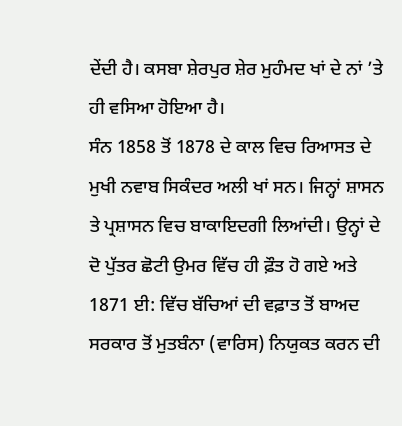ਦੇਂਦੀ ਹੈ। ਕਸਬਾ ਸ਼ੇਰਪੁਰ ਸ਼ੇਰ ਮੁਹੰਮਦ ਖਾਂ ਦੇ ਨਾਂ ’ਤੇ ਹੀ ਵਸਿਆ ਹੋਇਆ ਹੈ।
ਸੰਨ 1858 ਤੋਂ 1878 ਦੇ ਕਾਲ ਵਿਚ ਰਿਆਸਤ ਦੇ ਮੁਖੀ ਨਵਾਬ ਸਿਕੰਦਰ ਅਲੀ ਖਾਂ ਸਨ। ਜਿਨ੍ਹਾਂ ਸ਼ਾਸਨ ਤੇ ਪ੍ਰਸ਼ਾਸਨ ਵਿਚ ਬਾਕਾਇਦਗੀ ਲਿਆਂਦੀ। ਉਨ੍ਹਾਂ ਦੇ ਦੋ ਪੁੱਤਰ ਛੋਟੀ ਉਮਰ ਵਿੱਚ ਹੀ ਫ਼ੌਤ ਹੋ ਗਏ ਅਤੇ 1871 ਈ: ਵਿੱਚ ਬੱਚਿਆਂ ਦੀ ਵਫ਼ਾਤ ਤੋਂ ਬਾਅਦ ਸਰਕਾਰ ਤੋਂ ਮੁਤਬੰਨਾ (ਵਾਰਿਸ) ਨਿਯੁਕਤ ਕਰਨ ਦੀ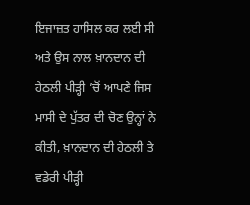ਇਜਾਜ਼ਤ ਹਾਸਿਲ ਕਰ ਲਈ ਸੀ ਅਤੇ ਉਸ ਨਾਲ ਖ਼ਾਨਦਾਨ ਦੀ ਹੇਠਲੀ ਪੀੜ੍ਹੀ ’ਚੋਂ ਆਪਣੇ ਜਿਸ ਮਾਸੀ ਦੇ ਪੁੱਤਰ ਦੀ ਚੋਣ ਉਨ੍ਹਾਂ ਨੇ ਕੀਤੀ, ਖ਼ਾਨਦਾਨ ਦੀ ਹੇਠਲੀ ਤੇ ਵਡੇਰੀ ਪੀੜ੍ਹੀ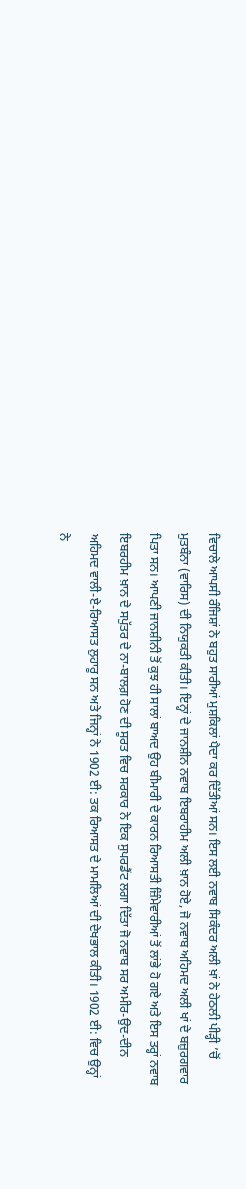ਵਿਚਾਲੇ ਆਪਸੀ ਰੰਜਿਸ਼ਾਂ ਨੇ ਬਹੁਤ ਸਾਰੀਆਂ ਮੁਸ਼ਕਿਲਾਂ ਪੈਦਾ ਕਰ ਦਿੱਤੀਆਂ ਸਨ। ਇਸ ਲਈ ਨਵਾਬ ਸਿਕੰਦਰ ਅਲੀ ਖ਼ਾਂ ਨੇ ਹੇਠਲੀ ਪੀੜ੍ਹੀ ’ਚੋਂ ਮੁਤਬੰਨਾ (ਵਾਰਿਸ) ਦੀ ਨਿਯੁਕਤੀ ਕੀਤੀ। ਇਨ੍ਹਾਂ ਦੇ ਜਾਨਸ਼ੀਨ ਨਵਾਬ ਇਬਰਾਹੀਮ ਅਲੀ ਖ਼ਾਨ ਹੋਏ, ਜੋ ਨਵਾਬ ਅਹਿਮਦ ਅਲੀ ਖਾਂ ਦੇ ਬਜ਼ੁਰਗਵਾਰ ਪਿਤਾ ਸਨ। ਆਪਣੀ ਜਾਨਸ਼ੀਨੀ ਤੋਂ ਕੁਝ ਹੀ ਸਾਲਾਂ ਬਾਅਦ ਉਹ ਬੀਮਾਰੀ ਦੇ ਕਾਰਨ ਰਿਆਸਤੀ ਜ਼ਿੰਮੇਵਾਰੀਆਂ ਤੋਂ ਲਾਂਭੇ ਹੋ ਗਏ ਅਤੇ ਇਸ ਤਰ੍ਹਾਂ ਨਵਾਬ ਇਬਰਹੀਮ ਖ਼ਾਨ ਦੇ ਸਪੁੱਤਰ ਦੇ ਨਾ-ਬਾਲਗ਼ ਹੋਣ ਦੀ ਸੂਰਤ ਵਿਚ ਸਰਕਾਰ ਨੇ ਇਕ ਸੁਪਰਡੈਂਟ ਲਗਾ ਦਿੱਤਾ ਜੋ ਨਵਾਬ ਸਰ ਅਮੀਰ-ਉਦ-ਦੀਨ ਅਹਿਮਦ ਵਾਲੀ-ਏ-ਰਿਆਸਤ ਲੁਹਾਰੂ ਸਨ ਅਤੇ ਜਿਨ੍ਹਾਂ ਨੇ 1902 ਈ: ਤਕ ਰਿਆਸਤ ਦੇ ਮਾਮਲਿਆਂ ਦੀ ਦੇਖਭਾਲ ਕੀਤੀ। 1902 ਈ: ਵਿਚ ਉਨ੍ਹਾਂ ਨੇ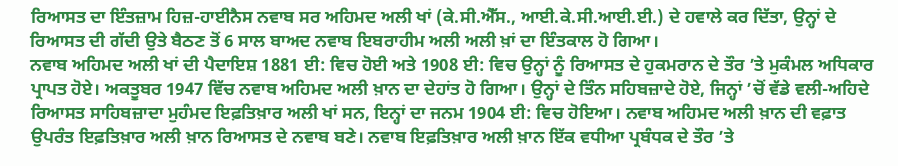ਰਿਆਸਤ ਦਾ ਇੰਤਜ਼ਾਮ ਹਿਜ਼-ਹਾਈਨੈਸ ਨਵਾਬ ਸਰ ਅਹਿਮਦ ਅਲੀ ਖਾਂ (ਕੇ.ਸੀ.ਐੱਸ., ਆਈ.ਕੇ.ਸੀ.ਆਈ.ਈ.) ਦੇ ਹਵਾਲੇ ਕਰ ਦਿੱਤਾ, ਉਨ੍ਹਾਂ ਦੇ ਰਿਆਸਤ ਦੀ ਗੱਦੀ ਉਤੇ ਬੈਠਣ ਤੋਂ 6 ਸਾਲ ਬਾਅਦ ਨਵਾਬ ਇਬਰਾਹੀਮ ਅਲੀ ਅਲੀ ਖ਼ਾਂ ਦਾ ਇੰਤਕਾਲ ਹੋ ਗਿਆ।
ਨਵਾਬ ਅਹਿਮਦ ਅਲੀ ਖਾਂ ਦੀ ਪੈਦਾਇਸ਼ 1881 ਈ: ਵਿਚ ਹੋਈ ਅਤੇ 1908 ਈ: ਵਿਚ ਉਨ੍ਹਾਂ ਨੂੰ ਰਿਆਸਤ ਦੇ ਹੁਕਮਰਾਨ ਦੇ ਤੌਰ ’ਤੇ ਮੁਕੰਮਲ ਅਧਿਕਾਰ ਪ੍ਰਾਪਤ ਹੋਏ। ਅਕਤੂਬਰ 1947 ਵਿੱਚ ਨਵਾਬ ਅਹਿਮਦ ਅਲੀ ਖ਼ਾਨ ਦਾ ਦੇਹਾਂਤ ਹੋ ਗਿਆ। ਉਨ੍ਹਾਂ ਦੇ ਤਿੰਨ ਸਹਿਬਜ਼ਾਦੇ ਹੋਏ, ਜਿਨ੍ਹਾਂ ’ਚੋਂ ਵੱਡੇ ਵਲੀ-ਅਹਿਦੇ ਰਿਆਸਤ ਸਾਹਿਬਜ਼ਾਦਾ ਮੁਹੰਮਦ ਇਫ਼ਤਿਖ਼ਾਰ ਅਲੀ ਖਾਂ ਸਨ, ਇਨ੍ਹਾਂ ਦਾ ਜਨਮ 1904 ਈ: ਵਿਚ ਹੋਇਆ। ਨਵਾਬ ਅਹਿਮਦ ਅਲੀ ਖ਼ਾਨ ਦੀ ਵਫ਼ਾਤ ਉਪਰੰਤ ਇਫ਼ਤਿਖ਼ਾਰ ਅਲੀ ਖ਼ਾਨ ਰਿਆਸਤ ਦੇ ਨਵਾਬ ਬਣੇ। ਨਵਾਬ ਇਫ਼ਤਿਖ਼ਾਰ ਅਲੀ ਖ਼ਾਨ ਇੱਕ ਵਧੀਆ ਪ੍ਰਬੰਧਕ ਦੇ ਤੌਰ ’ਤੇ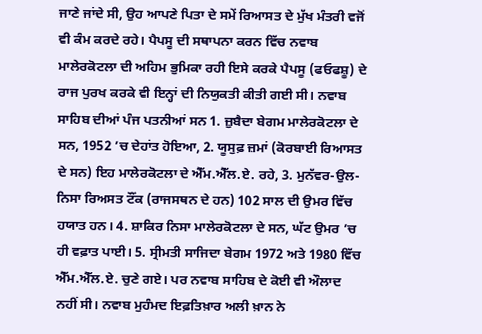ਜਾਣੇ ਜਾਂਦੇ ਸੀ, ਉਹ ਆਪਣੇ ਪਿਤਾ ਦੇ ਸਮੇਂ ਰਿਆਸਤ ਦੇ ਮੁੱਖ ਮੰਤਰੀ ਵਜੋਂ ਵੀ ਕੰਮ ਕਰਦੇ ਰਹੇ। ਪੈਪਸੂ ਦੀ ਸਥਾਪਨਾ ਕਰਨ ਵਿੱਚ ਨਵਾਬ ਮਾਲੇਰਕੋਟਲਾ ਦੀ ਅਹਿਮ ਭੁਮਿਕਾ ਰਹੀ ਇਸੇ ਕਰਕੇ ਪੈਪਸੂ (ਫਓਫਸ਼ੂ) ਦੇ ਰਾਜ ਪੁਰਖ ਕਰਕੇ ਵੀ ਇਨ੍ਹਾਂ ਦੀ ਨਿਯੁਕਤੀ ਕੀਤੀ ਗਈ ਸੀ। ਨਵਾਬ ਸਾਹਿਬ ਦੀਆਂ ਪੰਜ ਪਤਨੀਆਂ ਸਨ 1. ਜ਼ੁਬੈਦਾ ਬੇਗਮ ਮਾਲੇਰਕੋਟਲਾ ਦੇ ਸਨ, 1952 ’ਚ ਦੇਹਾਂਤ ਹੋਇਆ, 2. ਯੂਸੁਫ਼ ਜ਼ਮਾਂ (ਕੋਰਬਾਈ ਰਿਆਸਤ ਦੇ ਸਨ) ਇਹ ਮਾਲੇਰਕੋਟਲਾ ਦੇ ਐੱਮ.ਐੱਲ.ਏ. ਰਹੇ, 3. ਮੁਨੱਵਰ-ਉਲ-ਨਿਸਾ ਰਿਅਸਤ ਟੌਂਕ (ਰਾਜਸਥਨ ਦੇ ਹਨ) 102 ਸਾਲ ਦੀ ਉਮਰ ਵਿੱਚ ਹਯਾਤ ਹਨ। 4. ਸ਼ਾਕਿਰ ਨਿਸਾ ਮਾਲੇਰਕੋਟਲਾ ਦੇ ਸਨ, ਘੱਟ ਉਮਰ ’ਚ ਹੀ ਵਫ਼ਾਤ ਪਾਈ। 5. ਸ੍ਰੀਮਤੀ ਸਾਜਿਦਾ ਬੇਗਮ 1972 ਅਤੇ 1980 ਵਿੱਚ ਐੱਮ.ਐੱਲ.ਏ. ਚੁਣੇ ਗਏ। ਪਰ ਨਵਾਬ ਸਾਹਿਬ ਦੇ ਕੋਈ ਵੀ ਔਲਾਦ ਨਹੀਂ ਸੀ। ਨਵਾਬ ਮੁਹੰਮਦ ਇਫ਼ਤਿਖ਼ਾਰ ਅਲੀ ਖ਼ਾਨ ਨੇ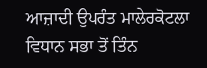ਆਜ਼ਾਦੀ ਉਪਰੰਤ ਮਾਲੇਰਕੋਟਲਾ ਵਿਧਾਨ ਸਭਾ ਤੋਂ ਤਿੰਨ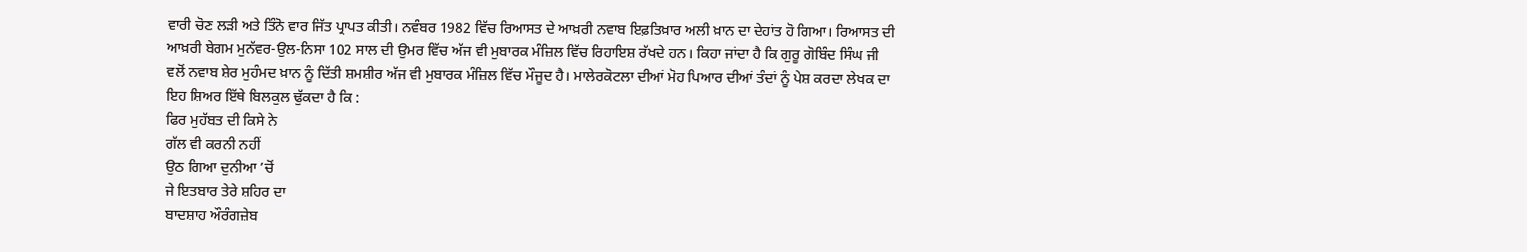ਵਾਰੀ ਚੋਣ ਲੜੀ ਅਤੇ ਤਿੰਨੋ ਵਾਰ ਜਿੱਤ ਪ੍ਰਾਪਤ ਕੀਤੀ। ਨਵੰਬਰ 1982 ਵਿੱਚ ਰਿਆਸਤ ਦੇ ਆਖ਼ਰੀ ਨਵਾਬ ਇਫ਼ਤਿਖ਼ਾਰ ਅਲੀ ਖ਼ਾਨ ਦਾ ਦੇਹਾਂਤ ਹੋ ਗਿਆ। ਰਿਆਸਤ ਦੀ ਆਖ਼ਰੀ ਬੇਗਮ ਮੁਨੱਵਰ-ਉਲ-ਨਿਸਾ 102 ਸਾਲ ਦੀ ਉਮਰ ਵਿੱਚ ਅੱਜ ਵੀ ਮੁਬਾਰਕ ਮੰਜ਼ਿਲ ਵਿੱਚ ਰਿਹਾਇਸ਼ ਰੱਖਦੇ ਹਨ। ਕਿਹਾ ਜਾਂਦਾ ਹੈ ਕਿ ਗੁਰੂ ਗੋਬਿੰਦ ਸਿੰਘ ਜੀ ਵਲੋਂ ਨਵਾਬ ਸ਼ੇਰ ਮੁਹੰਮਦ ਖ਼ਾਨ ਨੂੰ ਦਿੱਤੀ ਸ਼ਮਸ਼ੀਰ ਅੱਜ ਵੀ ਮੁਬਾਰਕ ਮੰਜ਼ਿਲ ਵਿੱਚ ਮੌਜੂਦ ਹੈ। ਮਾਲੇਰਕੋਟਲਾ ਦੀਆਂ ਮੋਹ ਪਿਆਰ ਦੀਆਂ ਤੰਦਾਂ ਨੂੰ ਪੇਸ਼ ਕਰਦਾ ਲੇਖਕ ਦਾ ਇਹ ਸ਼ਿਅਰ ਇੱਥੇ ਬਿਲਕੁਲ ਢੁੱਕਦਾ ਹੈ ਕਿ :
ਫਿਰ ਮੁਹੱਬਤ ਦੀ ਕਿਸੇ ਨੇ
ਗੱਲ ਵੀ ਕਰਨੀ ਨਹੀਂ
ਉਠ ਗਿਆ ਦੁਨੀਆ ’ਚੋਂ
ਜੇ ਇਤਬਾਰ ਤੇਰੇ ਸ਼ਹਿਰ ਦਾ
ਬਾਦਸ਼ਾਹ ਔਰੰਗਜ਼ੇਬ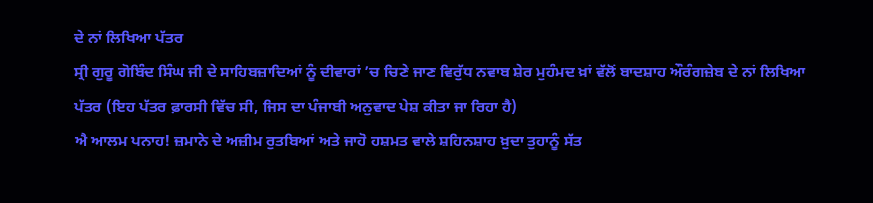ਦੇ ਨਾਂ ਲਿਖਿਆ ਪੱਤਰ
ਸ੍ਰੀ ਗੁਰੂ ਗੋਬਿੰਦ ਸਿੰਘ ਜੀ ਦੇ ਸਾਹਿਬਜ਼ਾਦਿਆਂ ਨੂੰ ਦੀਵਾਰਾਂ ’ਚ ਚਿਣੇ ਜਾਣ ਵਿਰੁੱਧ ਨਵਾਬ ਸ਼ੇਰ ਮੁਹੰਮਦ ਖ਼ਾਂ ਵੱਲੋਂ ਬਾਦਸ਼ਾਹ ਔਰੰਗਜ਼ੇਬ ਦੇ ਨਾਂ ਲਿਖਿਆ ਪੱਤਰ (ਇਹ ਪੱਤਰ ਫ਼ਾਰਸੀ ਵਿੱਚ ਸੀ, ਜਿਸ ਦਾ ਪੰਜਾਬੀ ਅਨੁਵਾਦ ਪੇਸ਼ ਕੀਤਾ ਜਾ ਰਿਹਾ ਹੈ)
ਐ ਆਲਮ ਪਨਾਹ! ਜ਼ਮਾਨੇ ਦੇ ਅਜ਼ੀਮ ਰੁਤਬਿਆਂ ਅਤੇ ਜਾਹੋ ਹਸ਼ਮਤ ਵਾਲੇ ਸ਼ਹਿਨਸ਼ਾਹ ਖ਼ੁਦਾ ਤੁਹਾਨੂੰ ਸੱਤ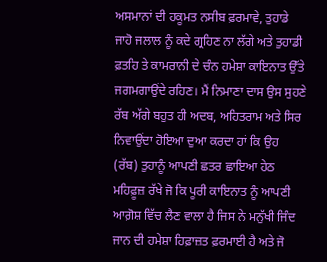ਅਸਮਾਨਾਂ ਦੀ ਹਕੂਮਤ ਨਸੀਬ ਫ਼ਰਮਾਵੇ, ਤੁਹਾਡੇ ਜਾਹੋ ਜਲਾਲ ਨੂੰ ਕਦੇ ਗ੍ਰਹਿਣ ਨਾ ਲੱਗੇ ਅਤੇ ਤੁਹਾਡੀ ਫ਼ਤਹਿ ਤੇ ਕਾਮਰਾਨੀ ਦੇ ਚੰਨ ਹਮੇਸ਼ਾ ਕਾਇਨਾਤ ਉੱਤੇ ਜਗਮਗਾਉਂਦੇ ਰਹਿਣ। ਮੈਂ ਨਿਮਾਣਾ ਦਾਸ ਉਸ ਸੁਹਣੇ ਰੱਬ ਅੱਗੇ ਬਹੁਤ ਹੀ ਅਦਬ, ਅਹਿਤਰਾਮ ਅਤੇ ਸਿਰ ਨਿਵਾਉਂਦਾ ਹੋਇਆ ਦੁਆ ਕਰਦਾ ਹਾਂ ਕਿ ਉਹ (ਰੱਬ) ਤੁਹਾਨੂੰ ਆਪਣੀ ਛਤਰ ਛਾਇਆ ਹੇਠ ਮਹਿਫ਼ੂਜ਼ ਰੱਖੇ ਜੋ ਕਿ ਪੂਰੀ ਕਾਇਨਾਤ ਨੂੰ ਆਪਣੀ ਆਗ਼ੋਸ਼ ਵਿੱਚ ਲੈਣ ਵਾਲਾ ਹੈ ਜਿਸ ਨੇ ਮਨੁੱਖੀ ਜਿੰਦ ਜਾਨ ਦੀ ਹਮੇਸ਼ਾ ਹਿਫ਼ਾਜ਼ਤ ਫ਼ਰਮਾਈ ਹੈ ਅਤੇ ਜੋ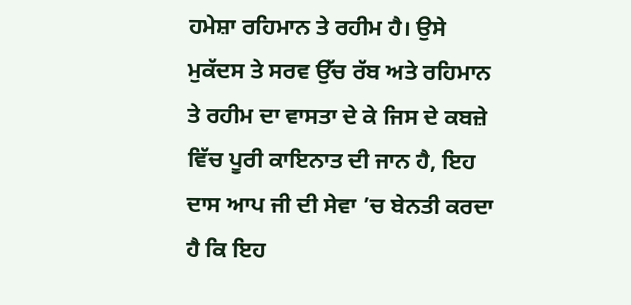ਹਮੇਸ਼ਾ ਰਹਿਮਾਨ ਤੇ ਰਹੀਮ ਹੈ। ਉਸੇ ਮੁਕੱਦਸ ਤੇ ਸਰਵ ਉੱਚ ਰੱਬ ਅਤੇ ਰਹਿਮਾਨ ਤੇ ਰਹੀਮ ਦਾ ਵਾਸਤਾ ਦੇ ਕੇ ਜਿਸ ਦੇ ਕਬਜ਼ੇ ਵਿੱਚ ਪੂਰੀ ਕਾਇਨਾਤ ਦੀ ਜਾਨ ਹੈ, ਇਹ ਦਾਸ ਆਪ ਜੀ ਦੀ ਸੇਵਾ ’ਚ ਬੇਨਤੀ ਕਰਦਾ ਹੈ ਕਿ ਇਹ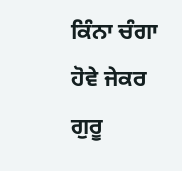ਕਿੰਨਾ ਚੰਗਾ ਹੋਵੇ ਜੇਕਰ ਗੁਰੂ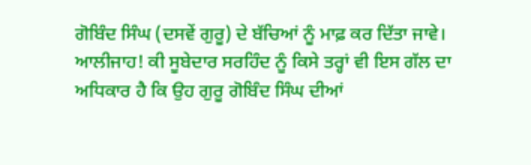ਗੋਬਿੰਦ ਸਿੰਘ (ਦਸਵੇਂ ਗੁਰੂ) ਦੇ ਬੱਚਿਆਂ ਨੂੰ ਮਾਫ਼ ਕਰ ਦਿੱਤਾ ਜਾਵੇ।
ਆਲੀਜਾਹ! ਕੀ ਸੂਬੇਦਾਰ ਸਰਹਿੰਦ ਨੂੰ ਕਿਸੇ ਤਰ੍ਹਾਂ ਵੀ ਇਸ ਗੱਲ ਦਾ ਅਧਿਕਾਰ ਹੈ ਕਿ ਉਹ ਗੁਰੂ ਗੋਬਿੰਦ ਸਿੰਘ ਦੀਆਂ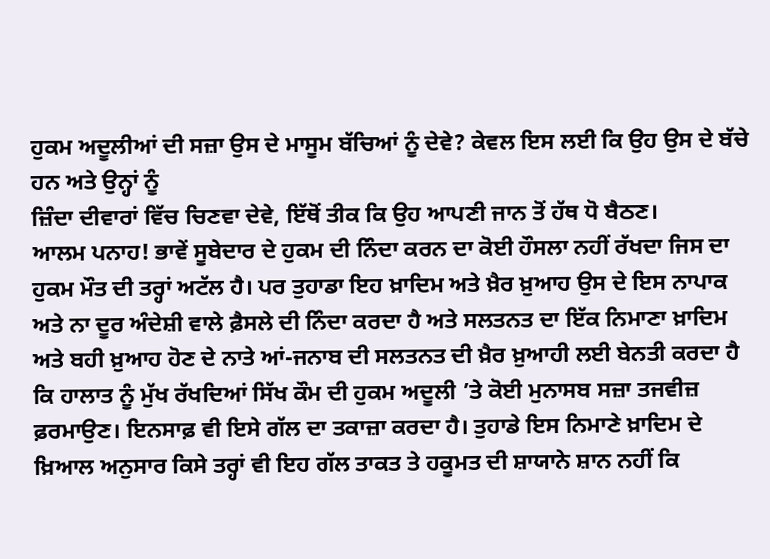ਹੁਕਮ ਅਦੂਲੀਆਂ ਦੀ ਸਜ਼ਾ ਉਸ ਦੇ ਮਾਸੂਮ ਬੱਚਿਆਂ ਨੂੰ ਦੇਵੇ? ਕੇਵਲ ਇਸ ਲਈ ਕਿ ਉਹ ਉਸ ਦੇ ਬੱਚੇ ਹਨ ਅਤੇ ਉਨ੍ਹਾਂ ਨੂੰ
ਜ਼ਿੰਦਾ ਦੀਵਾਰਾਂ ਵਿੱਚ ਚਿਣਵਾ ਦੇਵੇ, ਇੱਥੋਂ ਤੀਕ ਕਿ ਉਹ ਆਪਣੀ ਜਾਨ ਤੋਂ ਹੱਥ ਧੋ ਬੈਠਣ।
ਆਲਮ ਪਨਾਹ! ਭਾਵੇਂ ਸੂਬੇਦਾਰ ਦੇ ਹੁਕਮ ਦੀ ਨਿੰਦਾ ਕਰਨ ਦਾ ਕੋਈ ਹੌਸਲਾ ਨਹੀਂ ਰੱਖਦਾ ਜਿਸ ਦਾ ਹੁਕਮ ਮੌਤ ਦੀ ਤਰ੍ਹਾਂ ਅਟੱਲ ਹੈ। ਪਰ ਤੁਹਾਡਾ ਇਹ ਖ਼ਾਦਿਮ ਅਤੇ ਖ਼ੈਰ ਖ਼ੁਆਹ ਉਸ ਦੇ ਇਸ ਨਾਪਾਕ ਅਤੇ ਨਾ ਦੂਰ ਅੰਦੇਸ਼ੀ ਵਾਲੇ ਫ਼ੈਸਲੇ ਦੀ ਨਿੰਦਾ ਕਰਦਾ ਹੈ ਅਤੇ ਸਲਤਨਤ ਦਾ ਇੱਕ ਨਿਮਾਣਾ ਖ਼ਾਦਿਮ ਅਤੇ ਬਹੀ ਖ਼ੁਆਹ ਹੋਣ ਦੇ ਨਾਤੇ ਆਂ-ਜਨਾਬ ਦੀ ਸਲਤਨਤ ਦੀ ਖ਼ੈਰ ਖ਼ੁਆਹੀ ਲਈ ਬੇਨਤੀ ਕਰਦਾ ਹੈ ਕਿ ਹਾਲਾਤ ਨੂੰ ਮੁੱਖ ਰੱਖਦਿਆਂ ਸਿੱਖ ਕੌਮ ਦੀ ਹੁਕਮ ਅਦੂਲੀ ’ਤੇ ਕੋਈ ਮੁਨਾਸਬ ਸਜ਼ਾ ਤਜਵੀਜ਼ ਫ਼ਰਮਾਉਣ। ਇਨਸਾਫ਼ ਵੀ ਇਸੇ ਗੱਲ ਦਾ ਤਕਾਜ਼ਾ ਕਰਦਾ ਹੈ। ਤੁਹਾਡੇ ਇਸ ਨਿਮਾਣੇ ਖ਼ਾਦਿਮ ਦੇ ਖ਼ਿਆਲ ਅਨੁਸਾਰ ਕਿਸੇ ਤਰ੍ਹਾਂ ਵੀ ਇਹ ਗੱਲ ਤਾਕਤ ਤੇ ਹਕੂਮਤ ਦੀ ਸ਼ਾਯਾਨੇ ਸ਼ਾਨ ਨਹੀਂ ਕਿ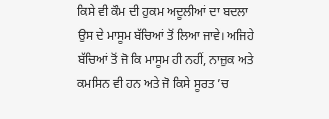ਕਿਸੇ ਵੀ ਕੌਮ ਦੀ ਹੁਕਮ ਅਦੂਲੀਆਂ ਦਾ ਬਦਲਾ ਉਸ ਦੇ ਮਾਸੂਮ ਬੱਚਿਆਂ ਤੋਂ ਲਿਆ ਜਾਵੇ। ਅਜਿਹੇ ਬੱਚਿਆਂ ਤੋਂ ਜੋ ਕਿ ਮਾਸੂਮ ਹੀ ਨਹੀਂ, ਨਾਜ਼ੁਕ ਅਤੇ ਕਮਸਿਨ ਵੀ ਹਨ ਅਤੇ ਜੋ ਕਿਸੇ ਸੂਰਤ ’ਚ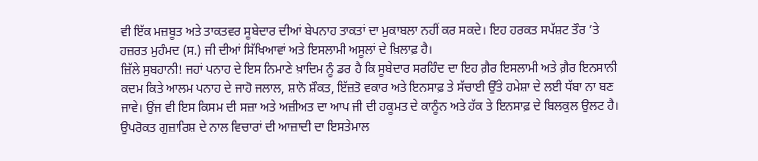ਵੀ ਇੱਕ ਮਜ਼ਬੂਤ ਅਤੇ ਤਾਕਤਵਰ ਸੂਬੇਦਾਰ ਦੀਆਂ ਬੇਪਨਾਹ ਤਾਕਤਾਂ ਦਾ ਮੁਕਾਬਲਾ ਨਹੀਂ ਕਰ ਸਕਦੇ। ਇਹ ਹਰਕਤ ਸਪੱਸ਼ਟ ਤੌਰ ’ਤੇ ਹਜ਼ਰਤ ਮੁਹੰਮਦ (ਸ.) ਜੀ ਦੀਆਂ ਸਿੱਖਿਆਵਾਂ ਅਤੇ ਇਸਲਾਮੀ ਅਸੂਲਾਂ ਦੇ ਖ਼ਿਲਾਫ਼ ਹੈ।
ਜ਼ਿੱਲੇ ਸੁਬਹਾਨੀ! ਜਹਾਂ ਪਨਾਹ ਦੇ ਇਸ ਨਿਮਾਣੇ ਖ਼ਾਦਿਮ ਨੂੰ ਡਰ ਹੈ ਕਿ ਸੂਬੇਦਾਰ ਸਰਹਿੰਦ ਦਾ ਇਹ ਗ਼ੈਰ ਇਸਲਾਮੀ ਅਤੇ ਗ਼ੈਰ ਇਨਸਾਨੀ ਕਦਮ ਕਿਤੇ ਆਲਮ ਪਨਾਹ ਦੇ ਜਾਹੋ ਜਲਾਲ, ਸ਼ਾਨੋ ਸ਼ੌਕਤ, ਇੱਜ਼ਤੋ ਵਕਾਰ ਅਤੇ ਇਨਸਾਫ਼ ਤੇ ਸੱਚਾਈ ਉੱਤੇ ਹਮੇਸ਼ਾ ਦੇ ਲਈ ਧੱਬਾ ਨਾ ਬਣ ਜਾਵੇ। ਉਂਜ ਵੀ ਇਸ ਕਿਸਮ ਦੀ ਸਜ਼ਾ ਅਤੇ ਅਜ਼ੀਅਤ ਦਾ ਆਪ ਜੀ ਦੀ ਹਕੂਮਤ ਦੇ ਕਾਨੂੰਨ ਅਤੇ ਹੱਕ ਤੇ ਇਨਸਾਫ਼ ਦੇ ਬਿਲਕੁਲ ਉਲਟ ਹੈ। ਉਪਰੋਕਤ ਗੁਜ਼ਾਰਿਸ਼ ਦੇ ਨਾਲ ਵਿਚਾਰਾਂ ਦੀ ਆਜ਼ਾਦੀ ਦਾ ਇਸਤੇਮਾਲ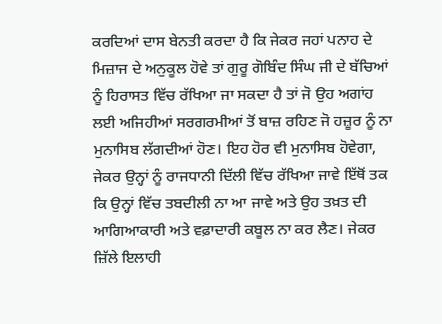ਕਰਦਿਆਂ ਦਾਸ ਬੇਨਤੀ ਕਰਦਾ ਹੈ ਕਿ ਜੇਕਰ ਜਹਾਂ ਪਨਾਹ ਦੇ ਮਿਜ਼ਾਜ ਦੇ ਅਨੁਕੂਲ ਹੋਵੇ ਤਾਂ ਗੁਰੂ ਗੋਬਿੰਦ ਸਿੰਘ ਜੀ ਦੇ ਬੱਚਿਆਂ ਨੂੰ ਹਿਰਾਸਤ ਵਿੱਚ ਰੱਖਿਆ ਜਾ ਸਕਦਾ ਹੈ ਤਾਂ ਜੋ ਉਹ ਅਗਾਂਹ ਲਈ ਅਜਿਹੀਆਂ ਸਰਗਰਮੀਆਂ ਤੋਂ ਬਾਜ਼ ਰਹਿਣ ਜੋ ਹਜ਼ੂਰ ਨੂੰ ਨਾ ਮੁਨਾਸਿਬ ਲੱਗਦੀਆਂ ਹੋਣ। ਇਹ ਹੋਰ ਵੀ ਮੁਨਾਸਿਬ ਹੋਵੇਗਾ, ਜੇਕਰ ਉਨ੍ਹਾਂ ਨੂੰ ਰਾਜਧਾਨੀ ਦਿੱਲੀ ਵਿੱਚ ਰੱਖਿਆ ਜਾਵੇ ਇੱਥੋਂ ਤਕ ਕਿ ਉਨ੍ਹਾਂ ਵਿੱਚ ਤਬਦੀਲੀ ਨਾ ਆ ਜਾਵੇ ਅਤੇ ਉਹ ਤਖ਼ਤ ਦੀ ਆਗਿਆਕਾਰੀ ਅਤੇ ਵਫ਼ਾਦਾਰੀ ਕਬੂਲ ਨਾ ਕਰ ਲੈਣ। ਜੇਕਰ ਜ਼ਿੱਲੇ ਇਲਾਹੀ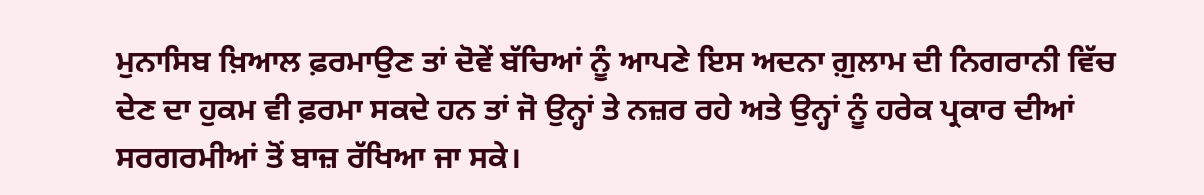ਮੁਨਾਸਿਬ ਖ਼ਿਆਲ ਫ਼ਰਮਾਉਣ ਤਾਂ ਦੋਵੇਂ ਬੱਚਿਆਂ ਨੂੰ ਆਪਣੇ ਇਸ ਅਦਨਾ ਗ਼ੁਲਾਮ ਦੀ ਨਿਗਰਾਨੀ ਵਿੱਚ ਦੇਣ ਦਾ ਹੁਕਮ ਵੀ ਫ਼ਰਮਾ ਸਕਦੇ ਹਨ ਤਾਂ ਜੋ ਉਨ੍ਹਾਂ ਤੇ ਨਜ਼ਰ ਰਹੇ ਅਤੇ ਉਨ੍ਹਾਂ ਨੂੰ ਹਰੇਕ ਪ੍ਰਕਾਰ ਦੀਆਂ ਸਰਗਰਮੀਆਂ ਤੋਂ ਬਾਜ਼ ਰੱਖਿਆ ਜਾ ਸਕੇ।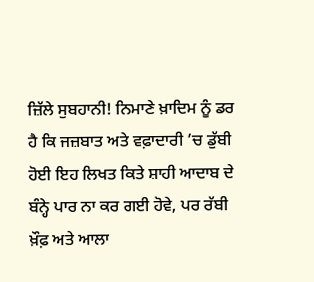ਜ਼ਿੱਲੇ ਸੁਬਹਾਨੀ! ਨਿਮਾਣੇ ਖ਼ਾਦਿਮ ਨੂੰ ਡਰ ਹੈ ਕਿ ਜਜ਼ਬਾਤ ਅਤੇ ਵਫ਼ਾਦਾਰੀ ’ਚ ਡੁੱਬੀ ਹੋਈ ਇਹ ਲਿਖਤ ਕਿਤੇ ਸ਼ਾਹੀ ਆਦਾਬ ਦੇ ਬੰਨ੍ਹੇ ਪਾਰ ਨਾ ਕਰ ਗਈ ਹੋਵੇ, ਪਰ ਰੱਬੀ ਖ਼ੌਫ਼ ਅਤੇ ਆਲਾ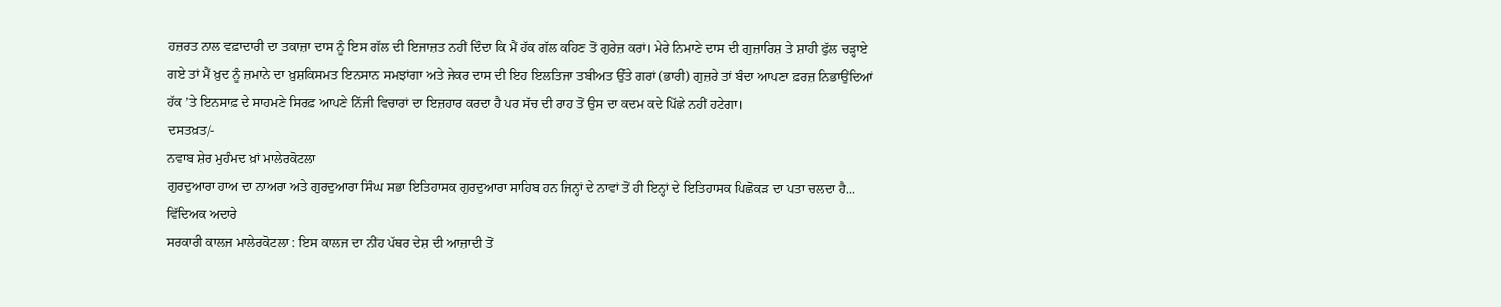ਹਜ਼ਰਤ ਨਾਲ ਵਫ਼ਾਦਾਰੀ ਦਾ ਤਕਾਜ਼ਾ ਦਾਸ ਨੂੰ ਇਸ ਗੱਲ ਦੀ ਇਜਾਜ਼ਤ ਨਹੀਂ ਦਿੰਦਾ ਕਿ ਮੈਂ ਹੱਕ ਗੱਲ ਕਹਿਣ ਤੋਂ ਗੁਰੇਜ਼ ਕਰਾਂ। ਮੇਰੇ ਨਿਮਾਣੇ ਦਾਸ ਦੀ ਗੁਜ਼ਾਰਿਸ਼ ਤੇ ਸ਼ਾਹੀ ਫੁੱਲ ਚੜ੍ਹਾਏ ਗਏ ਤਾਂ ਮੈਂ ਖ਼ੁਦ ਨੂੰ ਜ਼ਮਾਨੇ ਦਾ ਖ਼ੁਸ਼ਕਿਸਮਤ ਇਨਸਾਨ ਸਮਝਾਂਗਾ ਅਤੇ ਜੇਕਰ ਦਾਸ ਦੀ ਇਹ ਇਲਤਿਜਾ ਤਬੀਅਤ ਉੱਤੇ ਗਰਾਂ (ਭਾਰੀ) ਗੁਜ਼ਰੇ ਤਾਂ ਬੰਦਾ ਆਪਣਾ ਫ਼ਰਜ਼ ਨਿਭਾਉਂਦਿਆਂ ਹੱਕ ’ਤੇ ਇਨਸਾਫ਼ ਦੇ ਸਾਹਮਣੇ ਸਿਰਫ਼ ਆਪਣੇ ਨਿੱਜੀ ਵਿਚਾਰਾਂ ਦਾ ਇਜ਼ਹਾਰ ਕਰਦਾ ਹੈ ਪਰ ਸੱਚ ਦੀ ਰਾਹ ਤੋਂ ਉਸ ਦਾ ਕਦਮ ਕਦੇ ਪਿੱਛੇ ਨਹੀਂ ਹਟੇਗਾ।
ਦਸਤਖ਼ਤ/-
ਨਵਾਬ ਸ਼ੇਰ ਮੁਹੰਮਦ ਖ਼ਾਂ ਮਾਲੇਰਕੋਟਲਾ
ਗੁਰਦੁਆਰਾ ਹਾਅ ਦਾ ਨਾਅਰਾ ਅਤੇ ਗੁਰਦੁਆਰਾ ਸਿੰਘ ਸਭਾ ਇਤਿਹਾਸਕ ਗੁਰਦੁਆਰਾ ਸਾਹਿਬ ਹਨ ਜਿਨ੍ਹਾਂ ਦੇ ਨਾਵਾਂ ਤੋਂ ਹੀ ਇਨ੍ਹਾਂ ਦੇ ਇਤਿਹਾਸਕ ਪਿਛੋਕੜ ਦਾ ਪਤਾ ਚਲਦਾ ਹੈ...
ਵਿੱਦਿਅਕ ਅਦਾਰੇ
ਸਰਕਾਰੀ ਕਾਲਜ ਮਾਲੇਰਕੋਟਲਾ : ਇਸ ਕਾਲਜ ਦਾ ਨੀਂਹ ਪੱਥਰ ਦੇਸ਼ ਦੀ ਆਜ਼ਾਦੀ ਤੋਂ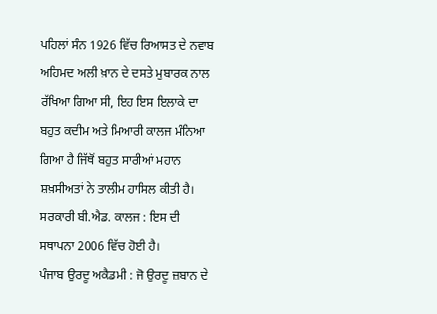ਪਹਿਲਾਂ ਸੰਨ 1926 ਵਿੱਚ ਰਿਆਸਤ ਦੇ ਨਵਾਬ ਅਹਿਮਦ ਅਲੀ ਖ਼ਾਨ ਦੇ ਦਸਤੇ ਮੁਬਾਰਕ ਨਾਲ ਰੱਖਿਆ ਗਿਆ ਸੀ, ਇਹ ਇਸ ਇਲਾਕੇ ਦਾ ਬਹੁਤ ਕਦੀਮ ਅਤੇ ਮਿਆਰੀ ਕਾਲਜ ਮੰਨਿਆ ਗਿਆ ਹੈ ਜਿੱਥੋਂ ਬਹੁਤ ਸਾਰੀਆਂ ਮਹਾਨ ਸ਼ਖ਼ਸੀਅਤਾਂ ਨੇ ਤਾਲੀਮ ਹਾਸਿਲ ਕੀਤੀ ਹੈ।
ਸਰਕਾਰੀ ਬੀ.ਐਡ. ਕਾਲਜ : ਇਸ ਦੀ ਸਥਾਪਨਾ 2006 ਵਿੱਚ ਹੋਈ ਹੈ।
ਪੰਜਾਬ ਉਰਦੂ ਅਕੈਡਮੀ : ਜੋ ਉਰਦੂ ਜ਼ਬਾਨ ਦੇ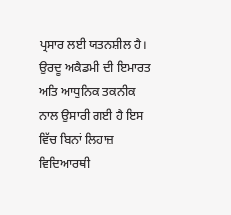ਪ੍ਰਸਾਰ ਲਈ ਯਤਨਸ਼ੀਲ ਹੈ। ਉਰਦੂ ਅਕੈਡਮੀ ਦੀ ਇਮਾਰਤ ਅਤਿ ਆਧੁਨਿਕ ਤਕਨੀਕ ਨਾਲ ਉਸਾਰੀ ਗਈ ਹੈ ਇਸ ਵਿੱਚ ਬਿਨਾਂ ਲਿਹਾਜ਼ ਵਿਦਿਆਰਥੀ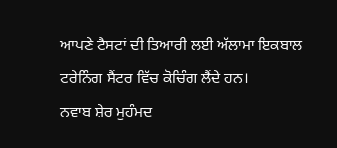ਆਪਣੇ ਟੈਸਟਾਂ ਦੀ ਤਿਆਰੀ ਲਈ ਅੱਲਾਮਾ ਇਕਬਾਲ ਟਰੇਨਿੰਗ ਸੈਂਟਰ ਵਿੱਚ ਕੋਚਿੰਗ ਲੈਂਦੇ ਹਨ।
ਨਵਾਬ ਸ਼ੇਰ ਮੁਹੰਮਦ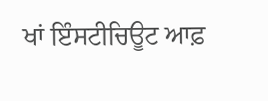ਖਾਂ ਇੰਸਟੀਚਿਊਟ ਆਫ਼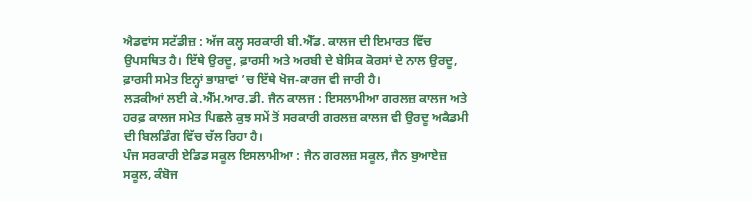ਐਡਵਾਂਸ ਸਟੱਡੀਜ਼ : ਅੱਜ ਕਲ੍ਹ ਸਰਕਾਰੀ ਬੀ.ਐੱਡ. ਕਾਲਜ ਦੀ ਇਮਾਰਤ ਵਿੱਚ ਉਪਸਥਿਤ ਹੈ। ਇੱਥੇ ਉਰਦੂ, ਫ਼ਾਰਸੀ ਅਤੇ ਅਰਬੀ ਦੇ ਬੇਸਿਕ ਕੋਰਸਾਂ ਦੇ ਨਾਲ ਉਰਦੂ, ਫ਼ਾਰਸੀ ਸਮੇਤ ਇਨ੍ਹਾਂ ਭਾਸ਼ਾਵਾਂ ’ਚ ਇੱਥੇ ਖੋਜ-ਕਾਰਜ ਵੀ ਜਾਰੀ ਹੈ।
ਲੜਕੀਆਂ ਲਈ ਕੇ.ਐੱਮ.ਆਰ.ਡੀ. ਜੈਨ ਕਾਲਜ : ਇਸਲਾਮੀਆ ਗਰਲਜ਼ ਕਾਲਜ ਅਤੇ ਹਰਫ਼ ਕਾਲਜ ਸਮੇਤ ਪਿਛਲੇ ਕੁਝ ਸਮੇਂ ਤੋਂ ਸਰਕਾਰੀ ਗਰਲਜ਼ ਕਾਲਜ ਵੀ ਉਰਦੂ ਅਕੈਡਮੀ ਦੀ ਬਿਲਡਿੰਗ ਵਿੱਚ ਚੱਲ ਰਿਹਾ ਹੈ।
ਪੰਜ ਸਰਕਾਰੀ ਏਡਿਡ ਸਕੂਲ ਇਸਲਾਮੀਆ : ਜੈਨ ਗਰਲਜ਼ ਸਕੂਲ, ਜੈਨ ਬੁਆਏਜ਼ ਸਕੂਲ, ਕੰਬੋਜ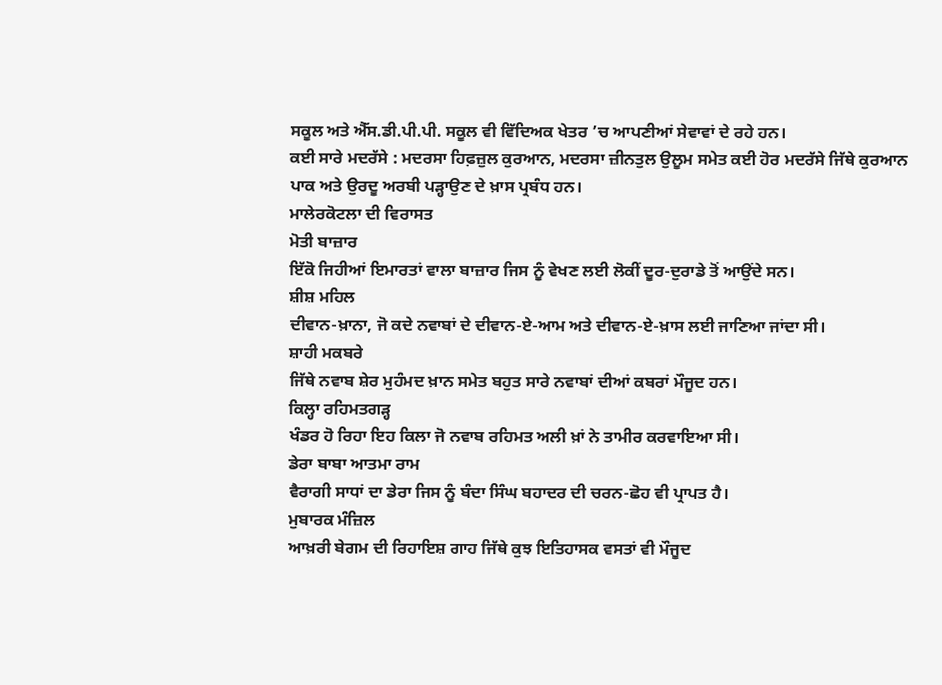ਸਕੂਲ ਅਤੇ ਐੱਸ.ਡੀ.ਪੀ.ਪੀ. ਸਕੂਲ ਵੀ ਵਿੱਦਿਅਕ ਖੇਤਰ ’ਚ ਆਪਣੀਆਂ ਸੇਵਾਵਾਂ ਦੇ ਰਹੇ ਹਨ।
ਕਈ ਸਾਰੇ ਮਦਰੱਸੇ : ਮਦਰਸਾ ਹਿਫ਼ਜ਼ੁਲ ਕੁਰਆਨ, ਮਦਰਸਾ ਜ਼ੀਨਤੁਲ ਉਲੂਮ ਸਮੇਤ ਕਈ ਹੋਰ ਮਦਰੱਸੇ ਜਿੱਥੇ ਕੁਰਆਨ ਪਾਕ ਅਤੇ ਉਰਦੂ ਅਰਬੀ ਪੜ੍ਹਾਉਣ ਦੇ ਖ਼ਾਸ ਪ੍ਰਬੰਧ ਹਨ।
ਮਾਲੇਰਕੋਟਲਾ ਦੀ ਵਿਰਾਸਤ
ਮੋਤੀ ਬਾਜ਼ਾਰ
ਇੱਕੋ ਜਿਹੀਆਂ ਇਮਾਰਤਾਂ ਵਾਲਾ ਬਾਜ਼ਾਰ ਜਿਸ ਨੂੰ ਵੇਖਣ ਲਈ ਲੋਕੀਂ ਦੂਰ-ਦੁਰਾਡੇ ਤੋਂ ਆਉਂਦੇ ਸਨ।
ਸ਼ੀਸ਼ ਮਹਿਲ
ਦੀਵਾਨ-ਖ਼ਾਨਾ, ਜੋ ਕਦੇ ਨਵਾਬਾਂ ਦੇ ਦੀਵਾਨ-ਏ-ਆਮ ਅਤੇ ਦੀਵਾਨ-ਏ-ਖ਼ਾਸ ਲਈ ਜਾਣਿਆ ਜਾਂਦਾ ਸੀ।
ਸ਼ਾਹੀ ਮਕਬਰੇ
ਜਿੱਥੇ ਨਵਾਬ ਸ਼ੇਰ ਮੁਹੰਮਦ ਖ਼ਾਨ ਸਮੇਤ ਬਹੁਤ ਸਾਰੇ ਨਵਾਬਾਂ ਦੀਆਂ ਕਬਰਾਂ ਮੌਜੂਦ ਹਨ।
ਕਿਲ੍ਹਾ ਰਹਿਮਤਗੜ੍ਹ
ਖੰਡਰ ਹੋ ਰਿਹਾ ਇਹ ਕਿਲਾ ਜੋ ਨਵਾਬ ਰਹਿਮਤ ਅਲੀ ਖ਼ਾਂ ਨੇ ਤਾਮੀਰ ਕਰਵਾਇਆ ਸੀ।
ਡੇਰਾ ਬਾਬਾ ਆਤਮਾ ਰਾਮ
ਵੈਰਾਗੀ ਸਾਧਾਂ ਦਾ ਡੇਰਾ ਜਿਸ ਨੂੰ ਬੰਦਾ ਸਿੰਘ ਬਹਾਦਰ ਦੀ ਚਰਨ-ਛੋਹ ਵੀ ਪ੍ਰਾਪਤ ਹੈ।
ਮੁਬਾਰਕ ਮੰਜ਼ਿਲ
ਆਖ਼ਰੀ ਬੇਗਮ ਦੀ ਰਿਹਾਇਸ਼ ਗਾਹ ਜਿੱਥੇ ਕੁਝ ਇਤਿਹਾਸਕ ਵਸਤਾਂ ਵੀ ਮੌਜੂਦ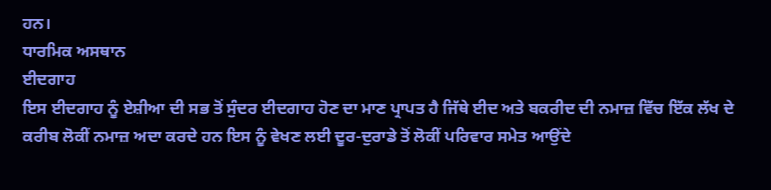ਹਨ।
ਧਾਰਮਿਕ ਅਸਥਾਨ
ਈਦਗਾਹ
ਇਸ ਈਦਗਾਹ ਨੂੰ ਏਸ਼ੀਆ ਦੀ ਸਭ ਤੋਂ ਸੁੰਦਰ ਈਦਗਾਹ ਹੋਣ ਦਾ ਮਾਣ ਪ੍ਰਾਪਤ ਹੈ ਜਿੱਥੇ ਈਦ ਅਤੇ ਬਕਰੀਦ ਦੀ ਨਮਾਜ਼ ਵਿੱਚ ਇੱਕ ਲੱਖ ਦੇ ਕਰੀਬ ਲੋਕੀਂ ਨਮਾਜ਼ ਅਦਾ ਕਰਦੇ ਹਨ ਇਸ ਨੂੰ ਵੇਖਣ ਲਈ ਦੂਰ-ਦੁਰਾਡੇ ਤੋਂ ਲੋਕੀਂ ਪਰਿਵਾਰ ਸਮੇਤ ਆਉਂਦੇ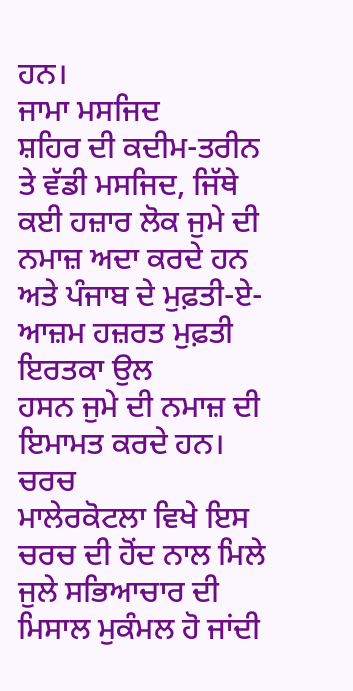ਹਨ।
ਜਾਮਾ ਮਸਜਿਦ
ਸ਼ਹਿਰ ਦੀ ਕਦੀਮ-ਤਰੀਨ ਤੇ ਵੱਡੀ ਮਸਜਿਦ, ਜਿੱਥੇ ਕਈ ਹਜ਼ਾਰ ਲੋਕ ਜੁਮੇ ਦੀ ਨਮਾਜ਼ ਅਦਾ ਕਰਦੇ ਹਨ ਅਤੇ ਪੰਜਾਬ ਦੇ ਮੁਫ਼ਤੀ-ਏ-ਆਜ਼ਮ ਹਜ਼ਰਤ ਮੁਫ਼ਤੀ ਇਰਤਕਾ ਉਲ
ਹਸਨ ਜੁਮੇ ਦੀ ਨਮਾਜ਼ ਦੀ ਇਮਾਮਤ ਕਰਦੇ ਹਨ।
ਚਰਚ
ਮਾਲੇਰਕੋਟਲਾ ਵਿਖੇ ਇਸ ਚਰਚ ਦੀ ਹੋਂਦ ਨਾਲ ਮਿਲੇ ਜੁਲੇ ਸਭਿਆਚਾਰ ਦੀ ਮਿਸਾਲ ਮੁਕੰਮਲ ਹੋ ਜਾਂਦੀ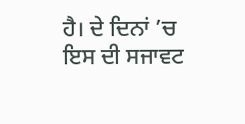ਹੈ। ਦੇ ਦਿਨਾਂ ’ਚ ਇਸ ਦੀ ਸਜਾਵਟ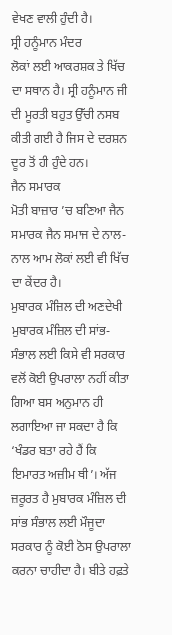ਵੇਖਣ ਵਾਲੀ ਹੁੰਦੀ ਹੈ।
ਸ੍ਰੀ ਹਨੂੰਮਾਨ ਮੰਦਰ
ਲੋਕਾਂ ਲਈ ਆਕਰਸ਼ਕ ਤੇ ਖਿੱਚ ਦਾ ਸਥਾਨ ਹੈ। ਸ੍ਰੀ ਹਨੂੰਮਾਨ ਜੀ ਦੀ ਮੂਰਤੀ ਬਹੁਤ ਉੱਚੀ ਨਸਬ ਕੀਤੀ ਗਈ ਹੈ ਜਿਸ ਦੇ ਦਰਸ਼ਨ ਦੂਰ ਤੋਂ ਹੀ ਹੁੰਦੇ ਹਨ।
ਜੈਨ ਸਮਾਰਕ
ਮੋਤੀ ਬਾਜ਼ਾਰ ’ਚ ਬਣਿਆ ਜੈਨ ਸਮਾਰਕ ਜੈਨ ਸਮਾਜ ਦੇ ਨਾਲ-ਨਾਲ ਆਮ ਲੋਕਾਂ ਲਈ ਵੀ ਖਿੱਚ ਦਾ ਕੇਂਦਰ ਹੈ।
ਮੁਬਾਰਕ ਮੰਜ਼ਿਲ ਦੀ ਅਣਦੇਖੀ
ਮੁਬਾਰਕ ਮੰਜ਼ਿਲ ਦੀ ਸਾਂਭ-ਸੰਭਾਲ ਲਈ ਕਿਸੇ ਵੀ ਸਰਕਾਰ ਵਲੋਂ ਕੋਈ ਉਪਰਾਲਾ ਨਹੀਂ ਕੀਤਾ ਗਿਆ ਬਸ ਅਨੁਮਾਨ ਹੀ ਲਗਾਇਆ ਜਾ ਸਕਦਾ ਹੈ ਕਿ ‘ਖੰਡਰ ਬਤਾ ਰਹੇ ਹੈਂ ਕਿ ਇਮਾਰਤ ਅਜ਼ੀਮ ਥੀ’। ਅੱਜ ਜ਼ਰੂਰਤ ਹੈ ਮੁਬਾਰਕ ਮੰਜ਼ਿਲ ਦੀ ਸਾਂਭ ਸੰਭਾਲ ਲਈ ਮੌਜੂਦਾ ਸਰਕਾਰ ਨੂੰ ਕੋਈ ਠੋਸ ਉਪਰਾਲਾ ਕਰਨਾ ਚਾਹੀਦਾ ਹੈ। ਬੀਤੇ ਹਫ਼ਤੇ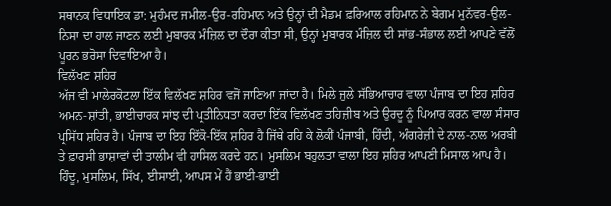ਸਥਾਨਕ ਵਿਧਾਇਕ ਡਾ: ਮੁਹੰਮਦ ਜਮੀਲ-ਉਰ-ਰਹਿਮਾਨ ਅਤੇ ਉਨ੍ਹਾਂ ਦੀ ਮੈਡਮ ਫ਼ਰਿਆਲ ਰਹਿਮਾਨ ਨੇ ਬੇਗਮ ਮੁਨੱਵਰ-ਉਲ-ਨਿਸਾ ਦਾ ਹਾਲ ਜਾਣਨ ਲਈ ਮੁਬਾਰਕ ਮੰਜ਼ਿਲ ਦਾ ਦੌਰਾ ਕੀਤਾ ਸੀ, ਉਨ੍ਹਾਂ ਮੁਬਾਰਕ ਮੰਜ਼ਿਲ ਦੀ ਸਾਂਭ-ਸੰਭਾਲ ਲਈ ਆਪਣੇ ਵੱਲੋਂ ਪੂਰਨ ਭਰੋਸਾ ਦਿਵਾਇਆ ਹੈ।
ਵਿਲੱਖਣ ਸ਼ਹਿਰ
ਅੱਜ ਵੀ ਮਾਲੇਰਕੋਟਲਾ ਇੱਕ ਵਿਲੱਖਣ ਸ਼ਹਿਰ ਵਜੋਂ ਜਾਣਿਆ ਜਾਂਦਾ ਹੈ। ਮਿਲੇ ਜੁਲੇ ਸੱਭਿਆਚਾਰ ਵਾਲਾ ਪੰਜਾਬ ਦਾ ਇਹ ਸ਼ਹਿਰ ਅਮਨ-ਸ਼ਾਂਤੀ, ਭਾਈਚਾਰਕ ਸਾਂਝ ਦੀ ਪ੍ਰਤੀਨਿਧਤਾ ਕਰਦਾ ਇੱਕ ਵਿਲੱਖਣ ਤਹਿਜ਼ੀਬ ਅਤੇ ਉਰਦੂ ਨੂੰ ਪਿਆਰ ਕਰਨ ਵਾਲਾ ਸੰਸਾਰ ਪ੍ਰਸਿੱਧ ਸ਼ਹਿਰ ਹੈ। ਪੰਜਾਬ ਦਾ ਇਹ ਇੱਕੋ-ਇੱਕ ਸ਼ਹਿਰ ਹੈ ਜਿੱਥੇ ਰਹਿ ਕੇ ਲੋਕੀਂ ਪੰਜਾਬੀ, ਹਿੰਦੀ, ਅੰਗਰੇਜ਼ੀ ਦੇ ਨਾਲ-ਨਾਲ ਅਰਬੀ ਤੇ ਫ਼ਾਰਸੀ ਭਾਸ਼ਾਵਾਂ ਦੀ ਤਾਲੀਮ ਵੀ ਹਾਸਿਲ ਕਰਦੇ ਹਨ। ਮੁਸਲਿਮ ਬਹੁਲਤਾ ਵਾਲਾ ਇਹ ਸ਼ਹਿਰ ਆਪਣੀ ਮਿਸਾਲ ਆਪ ਹੈ। ਹਿੰਦੂ, ਮੁਸਲਿਮ, ਸਿੱਖ, ਈਸਾਈ, ਆਪਸ ਮੇਂ ਹੈਂ ਭਾਈ-ਭਾਈ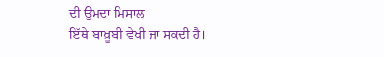ਦੀ ਉਮਦਾ ਮਿਸਾਲ
ਇੱਥੇ ਬਾਖ਼ੂਬੀ ਵੇਖੀ ਜਾ ਸਕਦੀ ਹੈ।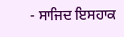- ਸਾਜਿਦ ਇਸਹਾਕ